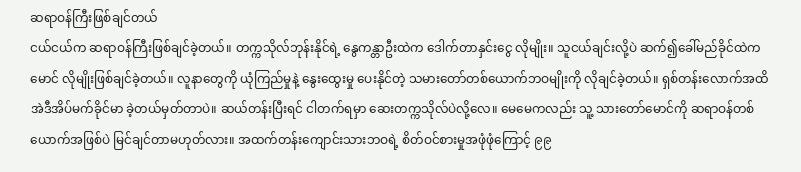ဆရာဝန်ကြီးဖြစ်ချင်တယ်
ငယ်ငယ်က ဆရာဝန်ကြီးဖြစ်ချင်ခဲ့တယ်။ တက္ကသိုလ်ဘုန်းနိုင်ရဲ့ နွေကန္တာဦးထဲက ဒေါက်တာနှင်းငွေ လိုမျိုး။ သူငယ်ချင်းလို့ပဲ ဆက်၍ခေါ်မည်ခိုင်ထဲက မောင် လိုမျိုးဖြစ်ချင်ခဲ့တယ်။ လူနာတွေကို ယုံကြည်မှုနဲ့ နွေးထွေးမှု ပေးနိုင်တဲ့ သမားတော်တစ်ယောက်ဘဝမျိုးကို လိုချင်ခဲ့တယ်။ ရှစ်တန်းလောက်အထိ အဲဒီအိပ်မက်ခိုင်မာ ခဲ့တယ်မှတ်တာပဲ။ ဆယ်တန်းပြီးရင် ငါတက်ရမှာ ဆေးတက္ကသိုလ်ပဲလို့လေ။ မေမေကလည်း သူ့ သားတော်မောင်ကို ဆရာဝန်တစ်ယောက်အဖြစ်ပဲ မြင်ချင်တာမဟုတ်လား။ အထက်တန်းကျောင်းသားဘဝရဲ့ စိတ်ဝင်စားမှုအဖုံဖုံကြောင့် ၉၉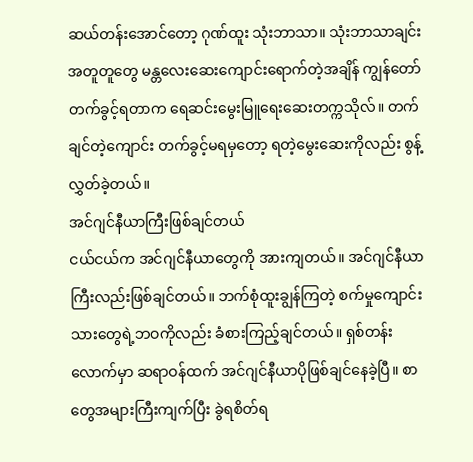ဆယ်တန်းအောင်တော့ ဂုဏ်ထူး သုံးဘာသာ။ သုံးဘာသာချင်းအတူတူတွေ မန္တလေးဆေးကျောင်းရောက်တဲ့အချိန် ကျွန်တော်တက်ခွင့်ရတာက ရေဆင်းမွေးမြူရေးဆေးတက္ကသိုလ်။ တက်ချင်တဲ့ကျောင်း တက်ခွင့်မရမှတော့ ရတဲ့မွေးဆေးကိုလည်း စွန့်လွှတ်ခဲ့တယ်။
အင်ဂျင်နီယာကြီးဖြစ်ချင်တယ်
ငယ်ငယ်က အင်ဂျင်နီယာတွေကို အားကျတယ်။ အင်ဂျင်နီယာကြီးလည်းဖြစ်ချင်တယ်။ ဘက်စုံထူးချွန်ကြတဲ့ စက်မှုကျောင်းသားတွေရဲ့ဘဝကိုလည်း ခံစားကြည့်ချင်တယ်။ ရှစ်တန်းလောက်မှာ ဆရာဝန်ထက် အင်ဂျင်နီယာပိုဖြစ်ချင်နေခဲ့ပြီ။ စာတွေအများကြီးကျက်ပြီး ခွဲရစိတ်ရ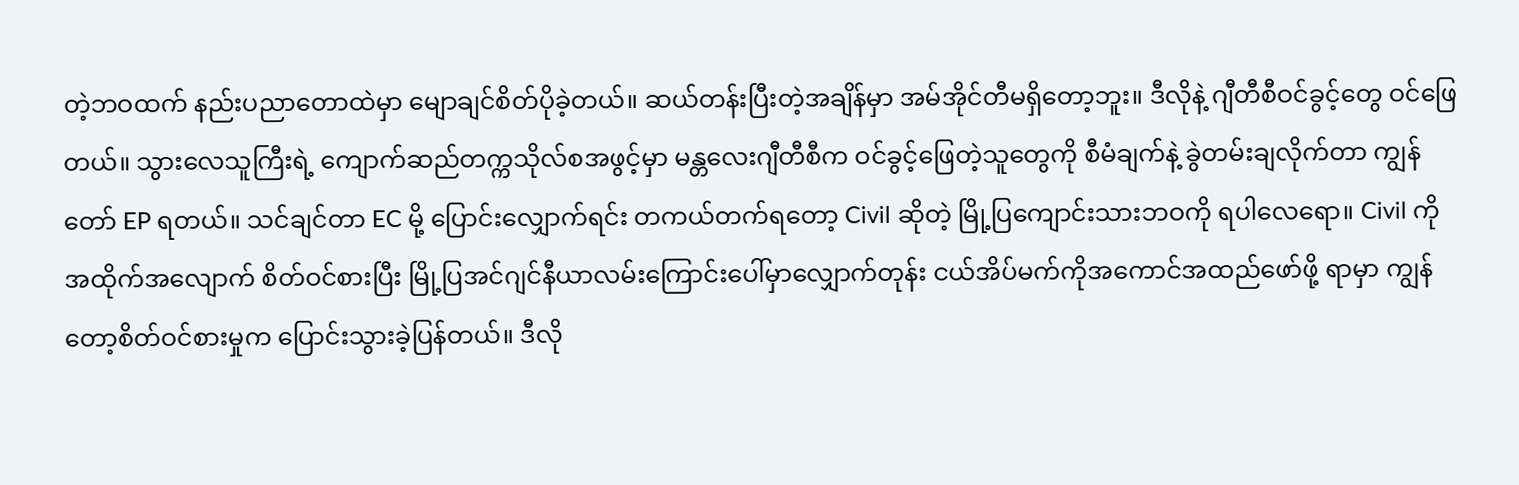တဲ့ဘဝထက် နည်းပညာတောထဲမှာ မျောချင်စိတ်ပိုခဲ့တယ်။ ဆယ်တန်းပြီးတဲ့အချိန်မှာ အမ်အိုင်တီမရှိတော့ဘူး။ ဒီလိုနဲ့ ဂျီတီစီဝင်ခွင့်တွေ ဝင်ဖြေ တယ်။ သွားလေသူကြီးရဲ့ ကျောက်ဆည်တက္ကသိုလ်စအဖွင့်မှာ မန္တလေးဂျီတီစီက ဝင်ခွင့်ဖြေတဲ့သူတွေကို စီမံချက်နဲ့ ခွဲတမ်းချလိုက်တာ ကျွန်တော် EP ရတယ်။ သင်ချင်တာ EC မို့ ပြောင်းလျှောက်ရင်း တကယ်တက်ရတော့ Civil ဆိုတဲ့ မြို့ပြကျောင်းသားဘဝကို ရပါလေရော။ Civil ကိုအထိုက်အလျောက် စိတ်ဝင်စားပြီး မြို့ပြအင်ဂျင်နီယာလမ်းကြောင်းပေါ်မှာလျှောက်တုန်း ငယ်အိပ်မက်ကိုအကောင်အထည်ဖော်ဖို့ ရာမှာ ကျွန်တော့စိတ်ဝင်စားမှုက ပြောင်းသွားခဲ့ပြန်တယ်။ ဒီလို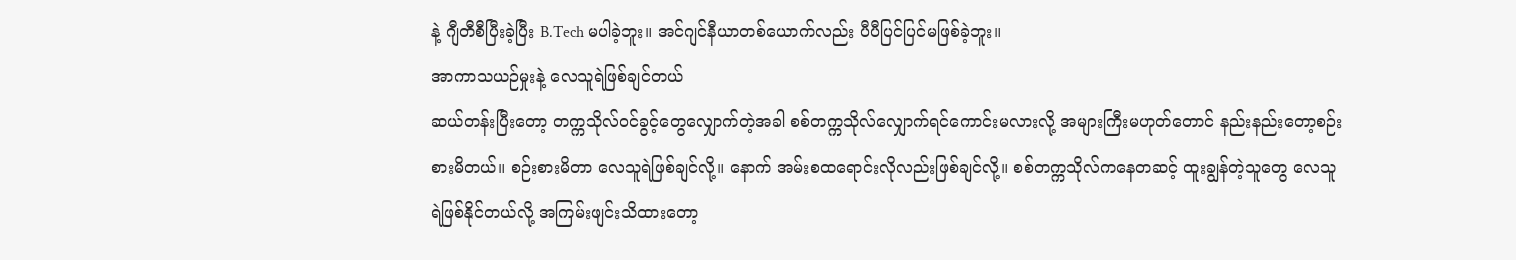နဲ့ ဂျီတီစီပြီးခဲ့ပြီး B.Tech မပါခဲ့ဘူး။ အင်ဂျင်နီယာတစ်ယောက်လည်း ပီပီပြင်ပြင်မဖြစ်ခဲ့ဘူး။
အာကာသယဉ်မှုးနဲ့ လေသူရဲဖြစ်ချင်တယ်
ဆယ်တန်းပြီးတော့ တက္ကသိုလ်ဝင်ခွင့်တွေလျှောက်တဲ့အခါ စစ်တက္ကသိုလ်လျှောက်ရင်ကောင်းမလားလို့ အများကြီးမဟုတ်တောင် နည်းနည်းတော့စဉ်းစားမိတယ်။ စဉ်းစားမိတာ လေသူရဲဖြစ်ချင်လို့။ နောက် အမ်းစထရောင်းလိုလည်းဖြစ်ချင်လို့။ စစ်တက္ကသိုလ်ကနေတဆင့် ထူးချွန်တဲ့သူတွေ လေသူရဲဖြစ်နိုင်တယ်လို့ အကြမ်းဖျင်းသိထားတော့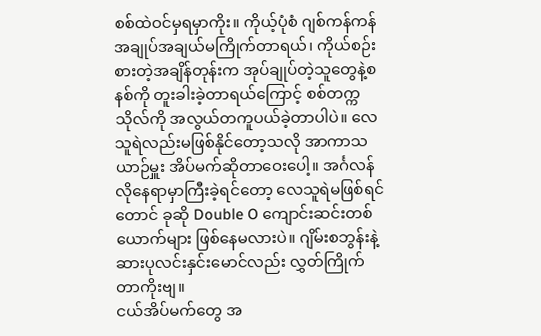စစ်ထဲဝင်မှရမှာကိုး။ ကိုယ့်ပုံစံ ဂျစ်ကန်ကန် အချုပ်အချယ်မကြိုက်တာရယ်၊ ကိုယ်စဉ်းစားတဲ့အချိန်တုန်းက အုပ်ချုပ်တဲ့သူတွေနဲ့စနစ်ကို တူးခါးခဲ့တာရယ်ကြောင့် စစ်တက္ကသိုလ်ကို အလွယ်တကူပယ်ခဲ့တာပါပဲ။ လေသူရဲလည်းမဖြစ်နိုင်တော့သလို အာကာသယာဉ်မှူး အိပ်မက်ဆိုတာဝေးပေါ့။ အင်္ဂလန်လိုနေရာမှာကြီးခဲ့ရင်တော့ လေသူရဲမဖြစ်ရင်တောင် ခုဆို Double O ကျောင်းဆင်းတစ်ယောက်များ ဖြစ်နေမလားပဲ။ ဂျိမ်းစဘွန်းနဲ့ ဆားပုလင်းနှင်းမောင်လည်း လွှတ်ကြိုက်တာကိုးဗျ။
ငယ်အိပ်မက်တွေ အ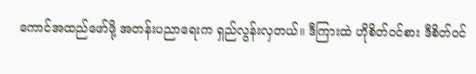ကောင်အထည်ဖော်ဖို့ အတန်းပညာရေးက ရှည်လွန်းလှတယ်။ ဒီကြားထဲ ဟိုစိတ်ဝင်စား ဒီစိတ်ဝင်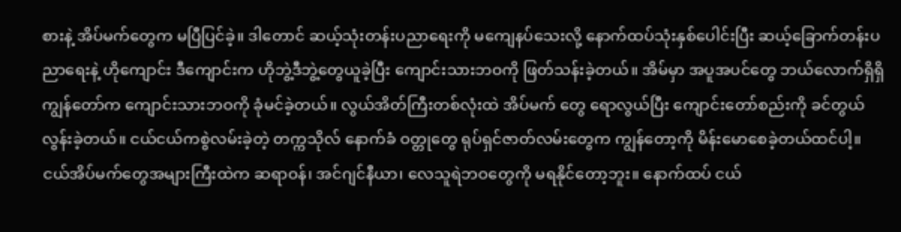စားနဲ့ အိပ်မက်တွေက မပြီပြင်ခဲ့။ ဒါတောင် ဆယ့်သုံးတန်းပညာရေးကို မကျေနပ်သေးလို့ နောက်ထပ်သုံးနှစ်ပေါင်းပြီး ဆယ့်ခြောက်တန်းပညာရေးနဲ့ ဟိုကျောင်း ဒီကျောင်းက ဟိုဘွဲ့ဒီဘွဲ့တွေယူခဲ့ပြီး ကျောင်းသားဘဝကို ဖြတ်သန်းခဲ့တယ်။ အိမ်မှာ အပူအပင်တွေ ဘယ်လောက်ရှိရှိ ကျွန်တော်က ကျောင်းသားဘဝကို ခုံမင်ခဲ့တယ်။ လွယ်အိတ်ကြီးတစ်လုံးထဲ အိပ်မက် တွေ ရောလွယ်ပြီး ကျောင်းတော်စည်းကို ခင်တွယ်လွန်းခဲ့တယ်။ ငယ်ငယ်ကစွဲလမ်းခဲ့တဲ့ တက္ကသိုလ် နောက်ခံ ဝတ္တုတွေ ရုပ်ရှင်ဇာတ်လမ်းတွေက ကျွန်တော့ကို မိန်းမောစေခဲ့တယ်ထင်ပါ့။
ငယ်အိပ်မက်တွေအများကြီးထဲက ဆရာဝန်၊ အင်ဂျင်နီယာ၊ လေသူရဲဘဝတွေကို မရနိုင်တော့ဘူး။ နောက်ထပ် ငယ်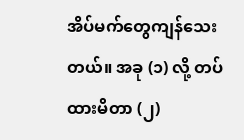အိပ်မက်တွေကျန်သေးတယ်။ အခု (၁) လို့ တပ်ထားမိတာ (၂)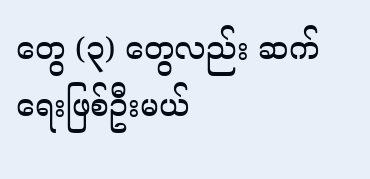တွေ (၃) တွေလည်း ဆက်ရေးဖြစ်ဦးမယ်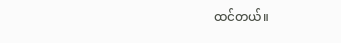ထင်တယ်။